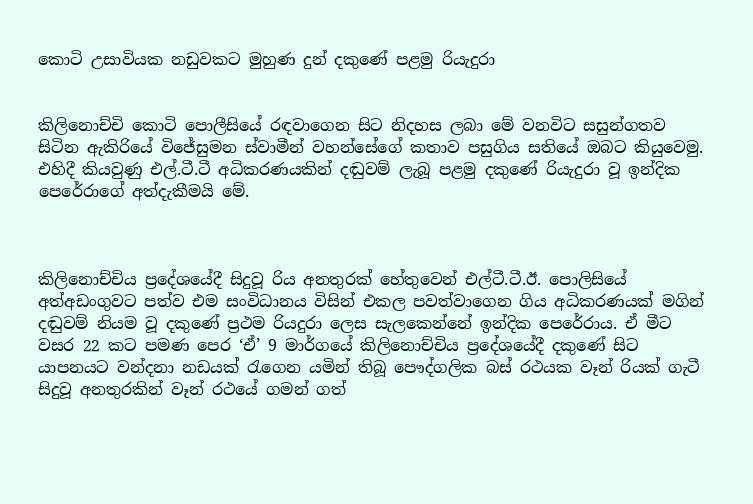කොටි උසාවියක නඩුවකට මුහුණ දුන් දකුණේ පළමු රියැදුරා


කිලිනොච්චි කොටි පොලීසියේ රඳවාගෙන සිට නිදහස ලබා මේ වනවිට සසුන්ගතව සිටින ඇකිරියේ විජේසුමන ස්වාමීන් වහන්සේගේ කතාව පසුගිය සතියේ ඔබට කියුවෙමු. එහිදී කියවුණු එල්.ටී.ටී අධිකරණයකින් දඬුවම් ලැබූ පළමු දකුණේ රියැදුරා වූ ඉන්දික පෙරේරාගේ අත්දැකීමයි මේ.



කිලිනොච්චිය ප්‍රදේශයේදී සිදුවූ රිය අනතුරක් හේතුවෙන් එල්ටී.ටී.ඊ. පොලිසියේ අත්අඩංගුවට පත්ව එම සංවිධානය විසින් එකල පවත්වාගෙන ගිය අධිකරණයක් මගින් දඬුවම් නියම වූ දකුණේ ප්‍රථම රියදුරා ලෙස සැලකෙන්නේ ඉන්දික පෙරේරාය. ඒ මීට වසර 22 කට පමණ පෙර ‘ඒ’ 9 මාර්ගයේ කිලිනොච්චිය ප්‍රදේශයේදී දකුණේ සිට යාපනයට වන්දනා නඩයක් රැගෙන යමින් තිබූ පෞද්ගලික බස් රථයක වෑන් රියක් ගැටී සිදුවූ අනතුරකින් වෑන් රථයේ ගමන් ගත්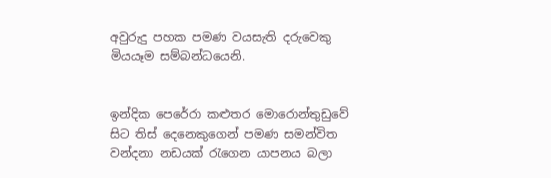අවුරුදු පහක පමණ වයසැති දරුවෙකු මියයෑම සම්බන්ධයෙනි.


ඉන්දික පෙරේරා කළුතර මොරොන්තුඩුවේ සිට තිස් දෙනෙකුගෙන් පමණ සමන්විත වන්දනා නඩයක් රැගෙන යාපනය බලා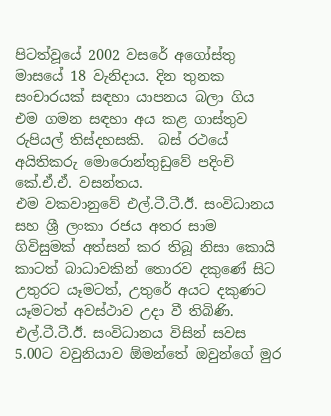පිටත්වූයේ 2002 වසරේ අගෝස්තු මාසයේ 18 වැනිදාය. දින තුනක සංචාරයක් සඳහා යාපනය බලා ගිය එම ගමන සඳහා අය කළ ගාස්තුව රුපියල් තිස්දහසකි.  බස් රථයේ අයිතිකරු මොරොන්තුඩුවේ පදිංචි කේ.ඒ.ඒ. වසන්තය.
එම වකවානුවේ එල්.ටී.ටී.ඊ. සංවිධානය සහ ශ්‍රී ලංකා රජය අතර සාම ගිවිසුමක් අත්සන් කර තිබූ නිසා කොයි කාටත් බාධාවකින් තොරව දකුණේ සිට උතුරට යෑමටත්, උතුරේ අයට දකුණට යෑමටත් අවස්ථාව උදා වී තිබිණි. එල්.ටී.ටී.ඊ. සංවිධානය විසින් සවස 5.00ට වවුනියාව ඕමන්තේ ඔවුන්ගේ මුර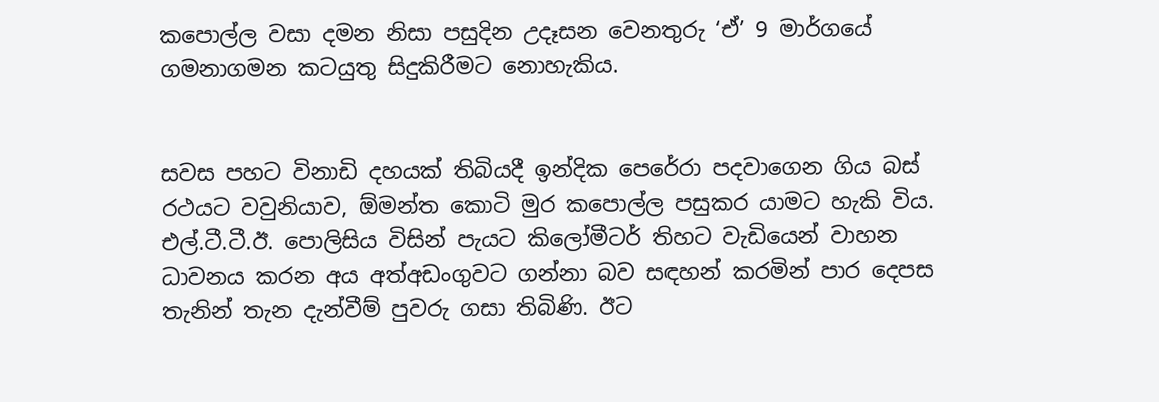කපොල්ල වසා දමන නිසා පසුදින උදෑසන වෙනතුරු ‘ඒ’ 9 මාර්ගයේ ගමනාගමන කටයුතු සිදුකිරීමට නොහැකිය.


සවස පහට විනාඩි දහයක් තිබියදී ඉන්දික පෙරේරා පදවාගෙන ගිය බස් රථයට වවුනියාව, ඕමන්ත කොටි මුර කපොල්ල පසුකර යාමට හැකි විය.
එල්.ටී.ටී.ඊ. පොලිසිය විසින් පැයට කිලෝමීටර් තිහට වැඩියෙන් වාහන ධාවනය කරන අය අත්අඩංගුවට ගන්නා බව සඳහන් කරමින් පාර දෙපස තැනින් තැන දැන්වීම් පුවරු ගසා තිබිණි. ඊට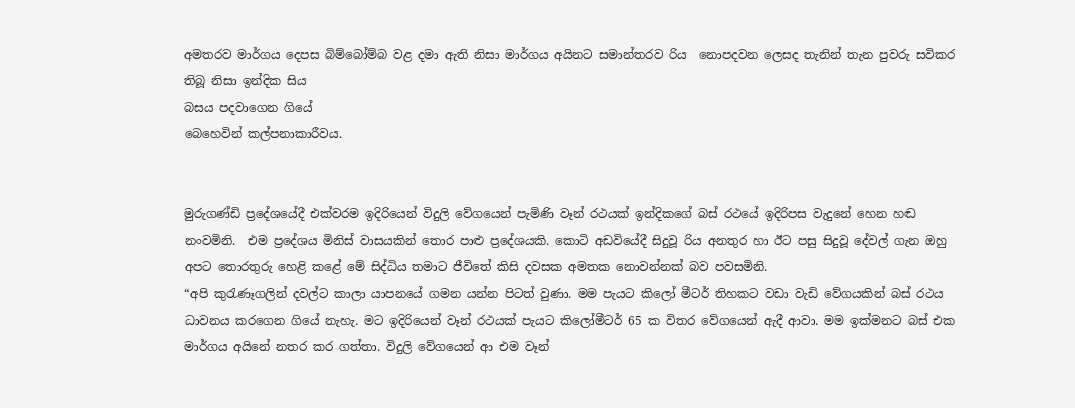අමතරව මාර්ගය දෙපස බිම්බෝම්බ වළ දමා ඇති නිසා මාර්ගය අයිනට සමාන්තරව රිය  නොපදවන ලෙසද තැනින් තැන පුවරු සවිකර තිබූ නිසා ඉන්දික සිය
බසය පදවාගෙන ගියේ
බෙහෙවින් කල්පනාකාරීවය.


මුරුගණ්ඩි ප්‍රදේශයේදී එක්වරම ඉදිරියෙන් විදුලි වේගයෙන් පැමිණි වෑන් රථයක් ඉන්දිකගේ බස් රථයේ ඉදිරිපස වැදුනේ හෙන හඬ නංවමිනි.  එම ප්‍රදේශය මිනිස් වාසයකින් තොර පාළු ප්‍රදේශයකි. කොටි අඩවියේදී සිදුවූ රිය අනතුර හා ඊට පසු සිදුවූ දේවල් ගැන ඔහු අපට තොරතුරු හෙළි කළේ මේ සිද්ධිය තමාට ජීවිතේ කිසි දවසක අමතක නොවන්නක් බව පවසමිනි.
“අපි කුරැණෑගලින් දවල්ට කාලා යාපනයේ ගමන යන්න පිටත් වුණා. මම පැයට කිලෝ මීටර් තිහකට වඩා වැඩි වේගයකින් බස් රථය ධාවනය කරගෙන ගියේ නැහැ. මට ඉදිරියෙන් වෑන් රථයක් පැයට කිලෝමීටර් 65 ක විතර වේගයෙන් ඇදී ආවා. මම ඉක්මනට බස් එක මාර්ගය අයිනේ නතර කර ගත්තා. විදුලි වේගයෙන් ආ එම වෑන්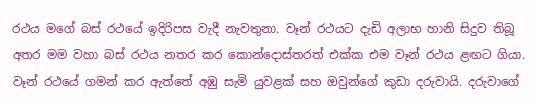රථය මගේ බස් රථයේ ඉදිරිපස වැදී නැවතුනා. වෑන් රථයට දැඩි අලාභ හානි සිදුව තිබූ අතර මම වහා බස් රථය නතර කර කොන්දොස්තරත් එක්ක එම වෑන් රථය ළඟට ගියා. වෑන් රථයේ ගමන් කර ඇත්තේ අඹු සැමි යුවළක් සහ ඔවුන්ගේ කුඩා දරුවායි. දරුවාගේ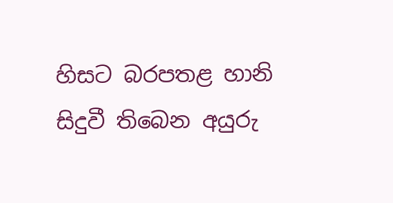හිසට බරපතළ හානි සිදුවී තිබෙන අයුරු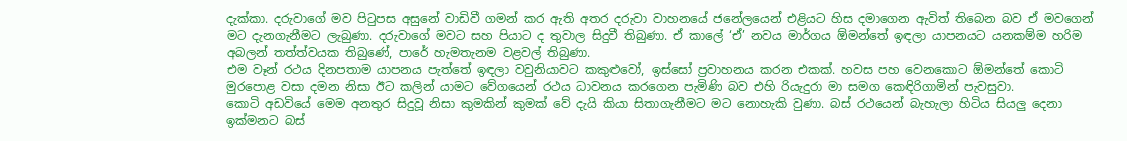දැක්කා. දරුවාගේ මව පිටුපස අසුනේ වාඩිවී ගමන් කර ඇති අතර දරුවා වාහනයේ ජනේලයෙන් එළියට හිස දමාගෙන ඇවිත් තිබෙන බව ඒ මවගෙන් මට දැනගැනීමට ලැබුණා. දරුවාගේ මවට සහ පියාට ද තුවාල සිදුවී තිබුණා. ඒ කාලේ ‘ඒ’ නවය මාර්ගය ඕමන්තේ ඉඳලා යාපනයට යනකම්ම හරිම අබලන් තත්ත්වයක තිබුණේ, පාරේ හැමතැනම වළවල් තිබුණා.
එම වෑන් රථය දිනපතාම යාපනය පැත්තේ ඉඳලා වවුනියාවට කකුළුවෝ, ඉස්සෝ ප්‍රවාහනය කරන එකක්. හවස පහ වෙනකොට ඕමන්තේ කොටි මුරපොළ වසා දමන නිසා ඊට කලින් යාමට වේගයෙන් රථය ධාවනය කරගෙන පැමිණි බව එහි රියැදුරා මා සමග කෙඳිරිගාමින් පැවසුවා.
කොටි අඩවියේ මෙම අනතුර සිදුවූ නිසා කුමකින් කුමක් වේ දැයි කියා සිතාගැනීමට මට නොහැකි වුණා. බස් රථයෙන් බැහැලා හිටිය සියලු‍ දෙනා ඉක්මනට බස්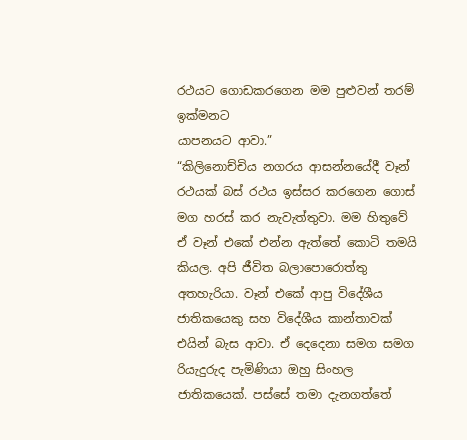රථයට ගොඩකරගෙන මම පුළුවන් තරම් ඉක්මනට
යාපනයට ආවා.”
“කිලිනොච්චිය නගරය ආසන්නයේදී වෑන් රථයක් බස් රථය ඉස්සර කරගෙන ගොස් මග හරස් කර නැවැත්තුවා. මම හිතුවේ ඒ වෑන් එකේ එන්න ඇත්තේ කොටි තමයි කියල. අපි ජීවිත බලාපොරොත්තු අතහැරියා. වෑන් එකේ ආපු විදේශීය ජාතිකයෙකු සහ විදේශීය කාන්තාවක් එයින් බැස ආවා. ඒ දෙදෙනා සමග සමග රියැදුරුද පැමිණියා ඔහු සිංහල ජාතිකයෙක්. පස්සේ තමා දැනගත්තේ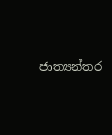ජාත්‍යන්තර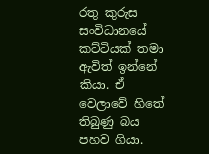රතු කුරුස සංවිධානයේ කට්ටියක් තමා ඇවිත් ඉන්නේ කියා. ඒ වෙලාවේ හිතේ තිබුණු බය පහව ගියා.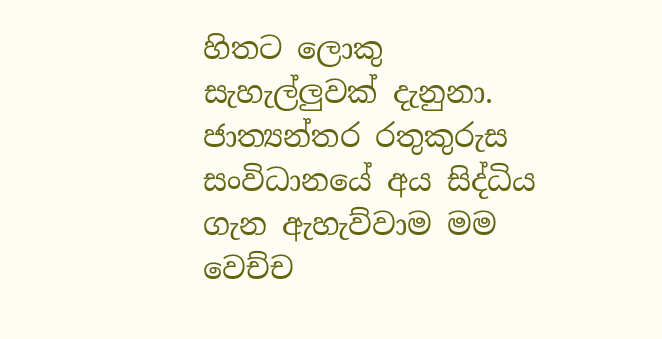හිතට ලොකු
සැහැල්ලු‍වක් දැනුනා.
ජාත්‍යන්තර රතුකුරුස සංවිධානයේ අය සිද්ධිය ගැන ඇහැව්වාම මම වෙච්ච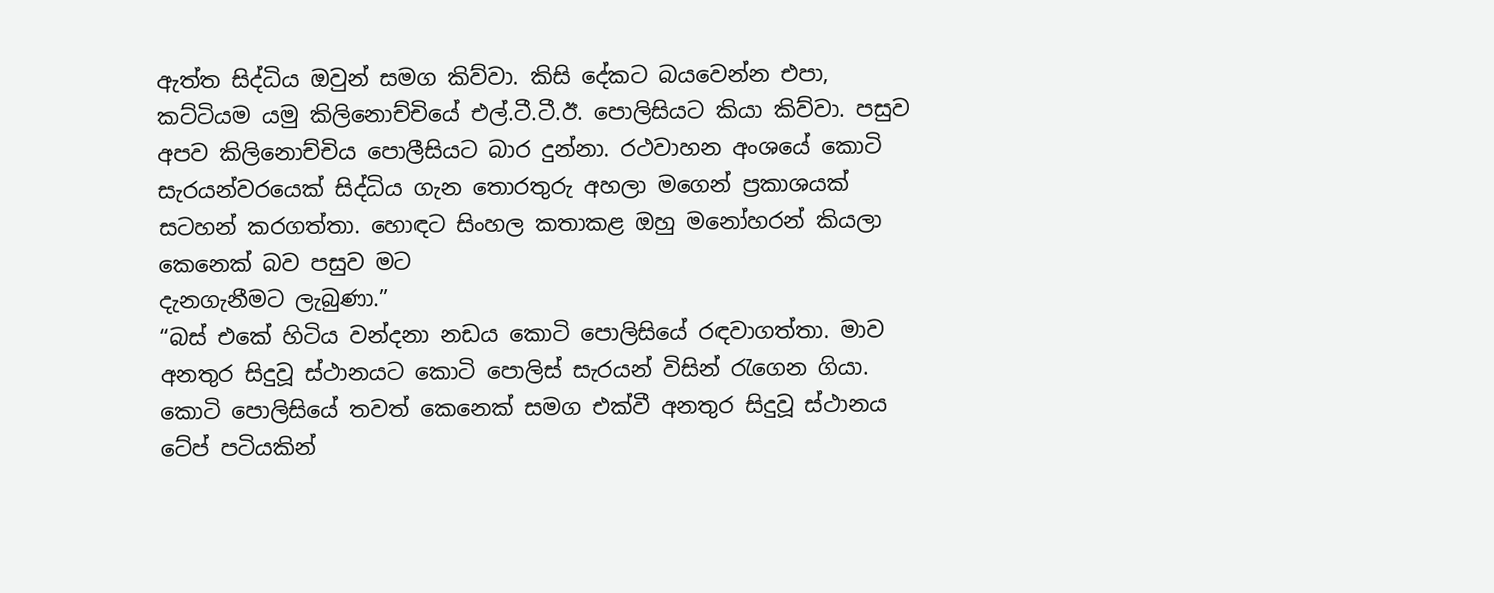ඇත්ත සිද්ධිය ඔවුන් සමග කිව්වා. කිසි දේකට බයවෙන්න එපා, කට්ටියම යමු කිලිනොච්චියේ එල්.ටී.ටී.ඊ. පොලිසියට කියා කිව්වා. පසුව අපව කිලිනොච්චිය පොලීසියට බාර දුන්නා. රථවාහන අංශයේ කොටි සැරයන්වරයෙක් සිද්ධිය ගැන තොරතුරු අහලා මගෙන් ප්‍රකාශයක් සටහන් කරගත්තා. හොඳට සිංහල කතාකළ ඔහු මනෝහරන් කියලා කෙනෙක් බව පසුව මට
දැනගැනීමට ලැබුණා.”
“බස් එකේ හිටිය වන්දනා නඩය කොටි පොලිසියේ රඳවාගත්තා. මාව අනතුර සිදුවූ ස්ථානයට කොටි පොලිස් සැරයන් විසින් රැගෙන ගියා.  කොටි පොලිසියේ තවත් කෙනෙක් සමග එක්වී අනතුර සිදුවූ ස්ථානය ටේප් පටියකින්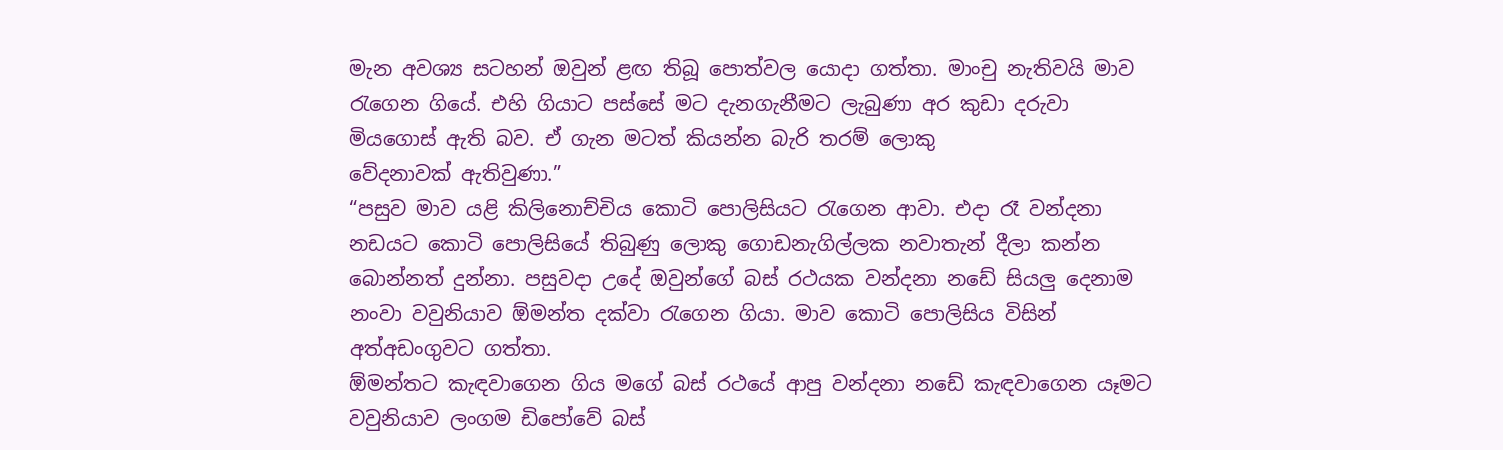මැන අවශ්‍ය සටහන් ඔවුන් ළඟ තිබූ පොත්වල යොදා ගත්තා. මාංචු නැතිවයි මාව රැගෙන ගියේ. එහි ගියාට පස්සේ මට දැනගැනීමට ලැබුණා අර කුඩා දරුවා මියගොස් ඇති බව. ඒ ගැන මටත් කියන්න බැරි තරම් ලොකු
වේදනාවක් ඇතිවුණා.”
“පසුව මාව යළි කිලිනොච්චිය කොටි පොලිසියට රැගෙන ආවා. එදා රෑ වන්දනා නඩයට කොටි පොලිසියේ තිබුණු ලොකු ගොඩනැගිල්ලක නවාතැන් දීලා කන්න බොන්නත් දුන්නා. පසුවදා උදේ ඔවුන්ගේ බස් රථයක වන්දනා නඩේ සියලු‍ දෙනාම නංවා වවුනියාව ඕමන්ත දක්වා රැගෙන ගියා. මාව කොටි පොලිසිය විසින් අත්අඩංගුවට ගත්තා.
ඕමන්තට කැඳවාගෙන ගිය මගේ බස් රථයේ ආපු වන්දනා නඩේ කැඳවාගෙන යෑමට වවුනියාව ලංගම ඩිපෝවේ බස්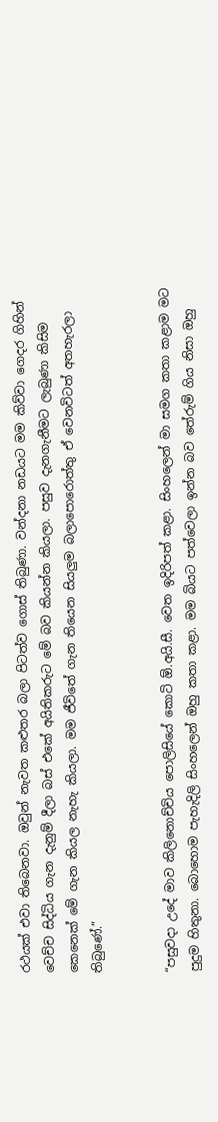රථයක් එවා තිබෙනවා. ඔවුන් නැවත කළුතර බලා පිටත්ව ගොස් තිබුණා. වන්දනා නඩයට මම කිව්වා ගෙදර ගිහින් වෙච්ච සිද්ධිය ගැන දැනුම් දීලා බස් එකේ අයිතිකරුට මේ බව කියන්න කියලා. පසුව දැනගැනීමට ලැබුණා කිසිම කෙනෙක් මේ ගැන කියල නැහැ කියලා. මම ජීවිතේ ගැන තියෙන සියලු‍ම බලාපොරොත්තු ඒ වෙනවිටත් අතහැරලා තිබුණේ.”


“පසුවදා උදේ මාව කිලිනොච්චිය පොලිසියේ කොටි ඕ.අයි.සී. වෙත ඉදිරිපත් කළා. සිංහලෙන් මා සමග කතා කළාම මට පුදුම හිතුනා. බොහොම පැහැදිලි සිංහලෙන් ඔහු කතා කළා. මම බියට පත්වෙලා ඉන්න බව තේරුම් ගිය නිසා ඔහු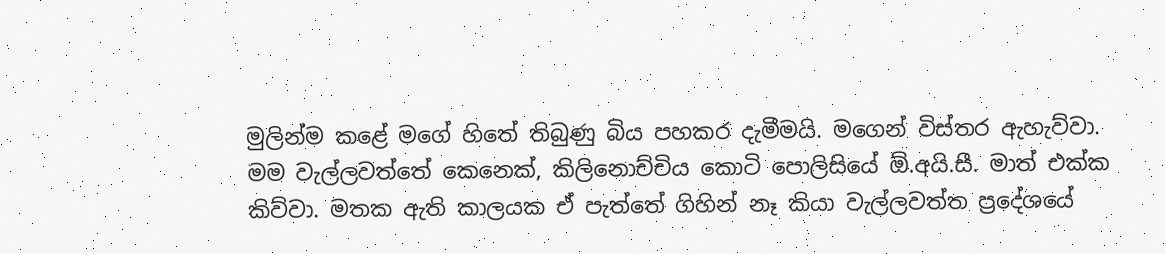මුලින්ම කළේ මගේ හිතේ තිබුණු බිය පහකර දැමීමයි. මගෙන් විස්තර ඇහැව්වා. මම වැල්ලවත්තේ කෙනෙක්, කිලිනොච්චිය කොටි පොලිසියේ ඕ.අයි.සී. මාත් එක්ක කිව්වා. මතක ඇති කාලයක ඒ පැත්තේ ගිහින් නෑ කියා වැල්ලවත්ත ප්‍රදේශයේ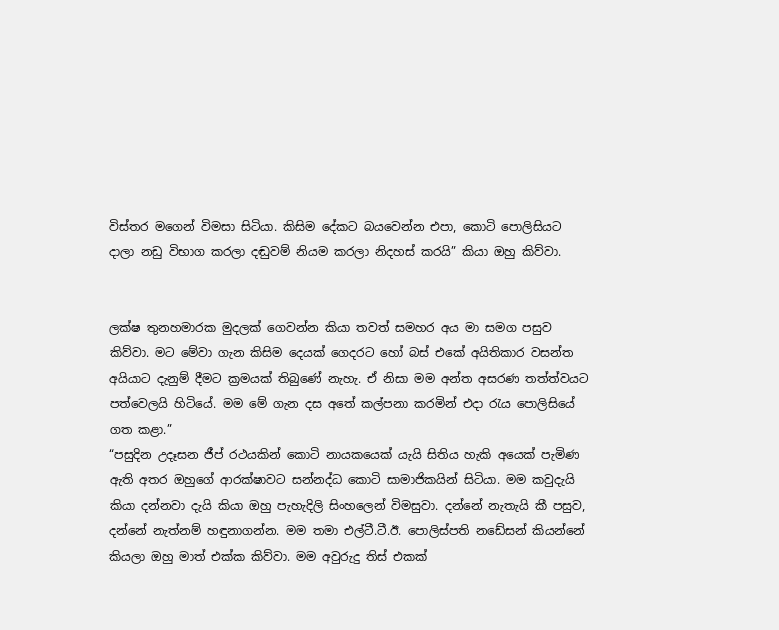විස්තර මගෙන් විමසා සිටියා. කිසිම දේකට බයවෙන්න එපා, කොටි පොලිසියට දාලා නඩු විභාග කරලා දඬුවම් නියම කරලා නිදහස් කරයි” කියා ඔහු කිව්වා.


ලක්ෂ තුනහමාරක මුදලක් ගෙවන්න කියා තවත් සමහර අය මා සමග පසුව කිව්වා. මට මේවා ගැන කිසිම දෙයක් ගෙදරට හෝ බස් එකේ අයිතිකාර වසන්ත අයියාට දැනුම් දීමට ක්‍රමයක් තිබුණේ නැහැ. ඒ නිසා මම අන්ත අසරණ තත්ත්වයට පත්වෙලයි හිටියේ. මම මේ ගැන දස අතේ කල්පනා කරමින් එදා රැය පොලිසියේ ගත කළා.”
“පසුදින උදෑසන ජීප් රථයකින් කොටි නායකයෙක් යැයි සිතිය හැකි අයෙක් පැමිණ ඇති අතර ඔහුගේ ආරක්ෂාවට සන්නද්ධ කොටි සාමාජිකයින් සිටියා. මම කවුදැයි කියා දන්නවා දැයි කියා ඔහු පැහැදිලි සිංහලෙන් විමසුවා. දන්නේ නැතැයි කී පසුව, දන්නේ නැත්නම් හඳුනාගන්න. මම තමා එල්ටී.ටී.ඊ. පොලිස්පති නඩේසන් කියන්නේ කියලා ඔහු මාත් එක්ක කිව්වා. මම අවුරුදු තිස් එකක්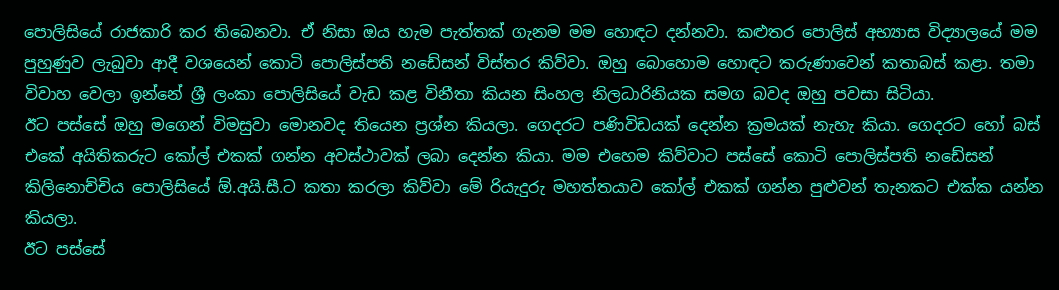පොලිසියේ රාජකාරි කර තිබෙනවා. ඒ නිසා ඔය හැම පැත්තක් ගැනම මම හොඳට දන්නවා. කළුතර පොලිස් අභ්‍යාස විද්‍යාලයේ මම පුහුණුව ලැබුවා ආදී වශයෙන් කොටි පොලිස්පති නඩේසන් විස්තර කිව්වා. ඔහු බොහොම හොඳට කරුණාවෙන් කතාබස් කළා. තමා විවාහ වෙලා ඉන්නේ ශ්‍රී ලංකා පොලිසියේ වැඩ කළ විනීතා කියන සිංහල නිලධාරිනියක සමග බවද ඔහු පවසා සිටියා.
ඊට පස්සේ ඔහු මගෙන් විමසුවා මොනවද තියෙන ප්‍රශ්න කියලා. ගෙදරට පණිවිඩයක් දෙන්න ක්‍රමයක් නැහැ කියා. ගෙදරට හෝ බස් එකේ අයිතිකරුට කෝල් එකක් ගන්න අවස්ථාවක් ලබා දෙන්න කියා. මම එහෙම කිව්වාට පස්සේ කොටි පොලිස්පති නඩේසන් කිලිනොච්චිය පොලිසියේ ඕ.අයි.සී.ට කතා කරලා කිව්වා මේ රියැදුරු මහත්තයාව කෝල් එකක් ගන්න පුළුවන් තැනකට එක්ක යන්න කියලා.
ඊට පස්සේ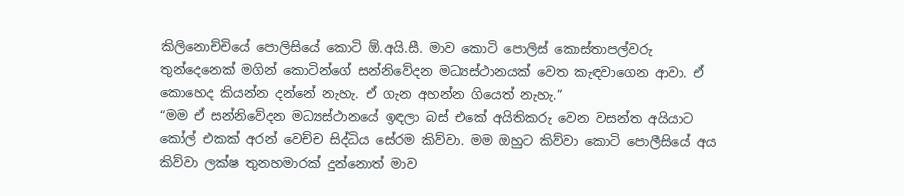කිලිනොච්චියේ පොලිසියේ කොටි ඕ.අයි.සී. මාව කොටි පොලිස් කොස්තාපල්වරු තුන්දෙනෙක් මගින් කොටින්ගේ සන්නිවේදන මධ්‍යස්ථානයක් වෙත කැඳවාගෙන ආවා. ඒ කොහෙද කියන්න දන්නේ නැහැ. ඒ ගැන අහන්න ගියෙත් නැහැ.”
“මම ඒ සන්නිවේදන මධ්‍යස්ථානයේ ඉඳලා බස් එකේ අයිතිකරු වෙන වසන්ත අයියාට කෝල් එකක් අරන් වෙච්ච සිද්ධිය සේරම කිව්වා. මම ඔහුට කිව්වා කොටි පොලීසියේ අය කිව්වා ලක්ෂ තුනහමාරක් දුන්නොත් මාව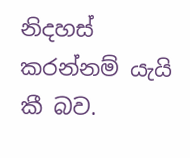නිදහස් කරන්නම් යැයි කී බව.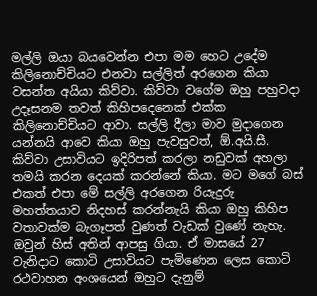මල්ලි ඔයා බයවෙන්න එපා මම හෙට උදේම කිලිනොච්චියට එනවා සල්ලිත් අරගෙන කියා වසන්ත අයියා කිව්වා. කිව්වා වගේම ඔහු පහුවදා උදෑසනම තවත් කිහිපදෙනෙක් එක්ක කිලිනොච්චියට ආවා. සල්ලි දීලා මාව මුදාගෙන යන්නයි ආවෙ කියා ඔහු පැවසුවත්, ඕ.අයි.සී. කිව්වා උසාවියට ඉදිරිපත් කරලා නඩුවක් අහලා තමයි කරන දෙයක් කරන්නේ කියා. මට මගේ බස් එකත් එපා මේ සල්ලි අරගෙන රියැදුරු මහත්තයාව නිදහස් කරන්නැයි කියා ඔහු කිහිප වතාවක්ම බැගෑපත් වුණත් වැඩක් වුණේ නැහැ. ඔවුන් හිස් අතින් ආපසු ගියා. ඒ මාසයේ 27 වැනිදාට කොටි උසාවියට පැමිණෙන ලෙස කොටි රථවාහන අංශයෙන් ඔහුට දැනුම්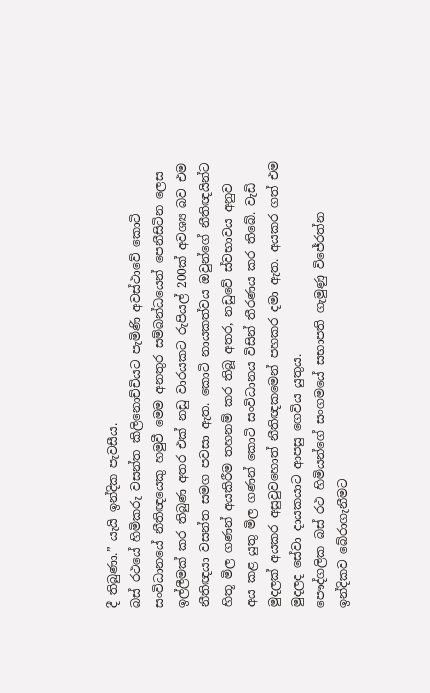දී තිබුණා.” යැයි ඉන්දික පැවසීය.
බස් රථයේ හිමිකරු වසන්ත කිලිනොච්චියට පැමිණි අවස්ථාවේ කොටි සංවිධානයේ නීතිඥයෙකු හමුවී මෙම අනතුර සම්බන්ධයෙන් පෙනීසිටින ලෙස ඉල්ලීමක් කර තිබුණ අතර එක් නඩු වාරයකට රුපියල් 200ක් අවශ්‍ය බව එම නීතිඥයා වසන්ත සමග පවසා ඇත. කොටි නායකත්වය ඔවුන්ගේ නීතිඥයින්ට හිතූ මිල ගණන් අයකිරීම තහනම් කර තිබූ අතර, නඩුවේ ස්වභාවය අනුව අය කළ යුතු මිල ගණන් කොටි සංවිධානය විසින් තීරණය කර තිබේ. වැඩි මුදලක් අයකර අසුවුවහොත් නීතිඥකමෙන් පහකර දමා ඇත. අයකර ගත් එම මුදලද සේවා දායකයාට ආපසු ගෙවිය යුතුය.
පෞද්ගලික බස් රථ හිමියන්ගේ සංගමයේ සභාපති ගැමුණු විජේරත්න ඉන්දිකව බේරාගැනීමට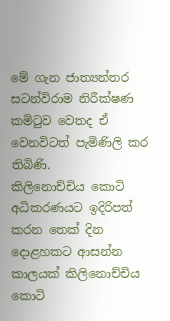මේ ගැන ජාත්‍යන්තර සටන්විරාම නිරීක්ෂණ කමිටුව වෙතද ඒ වෙනවිටත් පැමිණිලි කර තිබිණි.
කිලිනොච්චිය කොටි අධිකරණයට ඉදිරිපත් කරන තෙක් දින දොළහකට ආසන්න කාලයක් කිලිනොච්චිය කොටි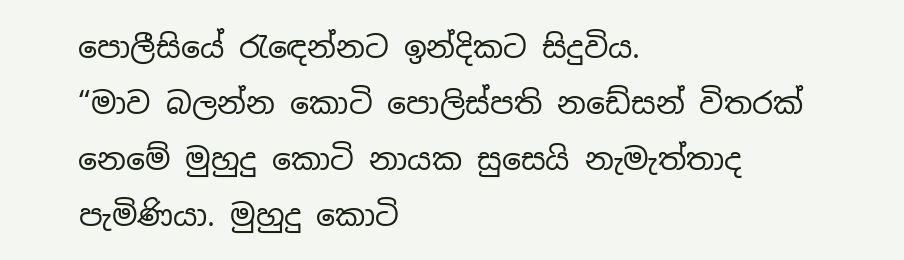පොලීසියේ රැඳෙන්නට ඉන්දිකට සිදුවිය.
“මාව බලන්න කොටි පොලිස්පති නඩේසන් විතරක් නෙමේ මුහුදු කොටි නායක සුසෙයි නැමැත්තාද පැමිණියා. මුහුදු කොටි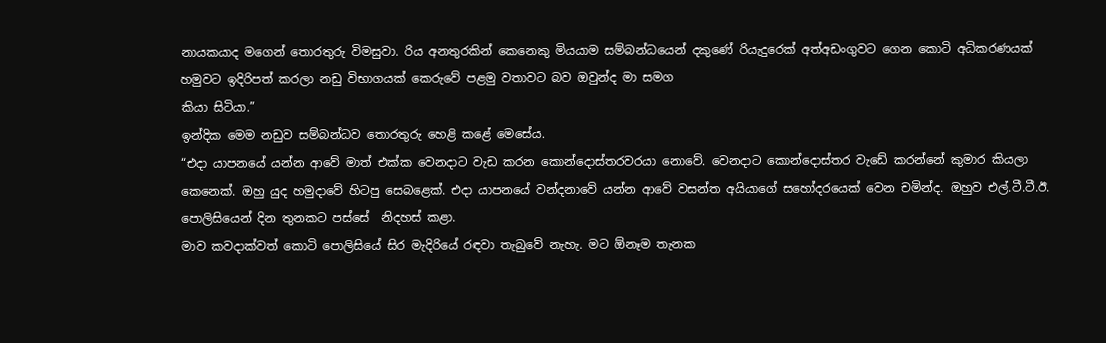නායකයාද මගෙන් තොරතුරු විමසුවා. රිය අනතුරකින් කෙනෙකු මියයාම සම්බන්ධයෙන් දකුණේ රියැදුරෙක් අත්අඩංගුවට ගෙන කොටි අධිකරණයක් හමුවට ඉදිරිපත් කරලා නඩු විභාගයක් කෙරුවේ පළමු වතාවට බව ඔවුන්ද මා සමග
කියා සිටියා.”
ඉන්දික මෙම නඩුව සම්බන්ධව තොරතුරු හෙළි කළේ මෙසේය.
“එදා යාපනයේ යන්න ආවේ මාත් එක්ක වෙනදාට වැඩ කරන කොන්දොස්තරවරයා නොවේ. වෙනදාට කොන්දොස්තර වැඩේ කරන්නේ කුමාර කියලා කෙනෙක්. ඔහු යුද හමුදාවේ හිටපු සෙබළෙක්. එදා යාපනයේ වන්දනාවේ යන්න ආවේ වසන්ත අයියාගේ සහෝදරයෙක් වෙන චමින්ද. ඔහුව එල්.ටී.ටී.ඊ. පොලිසියෙන් දින තුනකට පස්සේ  නිදහස් කළා.
මාව කවදාක්වත් කොටි පොලිසියේ සිර මැදිරියේ රඳවා තැබුවේ නැහැ. මට ඕනෑම තැනක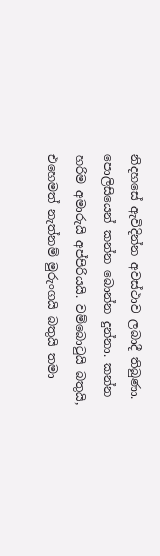නිදහසේ ඇවිදින්න අවස්ථාව ලබාදී තිබුණා. පොලිසියෙන් කන්න බොන්න දුන්නා. කන්න හරිම අමාරුයි අප්පිරියයි. වම්බොටුයි බතුයි, එහෙමත් නැත්නම් මුරුංගයි බතුයි තමා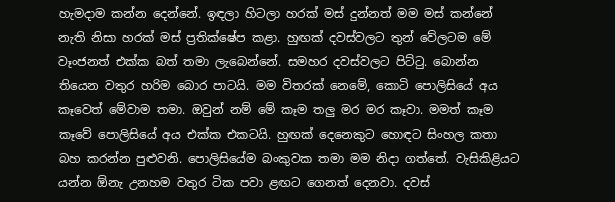හැමදාම කන්න දෙන්නේ. ඉඳලා හිටලා හරක් මස් දුන්නත් මම මස් කන්නේ නැති නිසා හරක් මස් ප්‍රතික්ෂේප කළා. හුඟක් දවස්වලට තුන් වේලටම මේ වෑංජනත් එක්ක බත් තමා ලැබෙන්නේ. සමහර දවස්වලට පිට්ටු. බොන්න තියෙන වතුර හරිම බොර පාටයි. මම විතරක් නෙමේ, කොටි පොලිසියේ අය කෑවෙත් මේවාම තමා. ඔවුන් නම් මේ කෑම තලු‍ මර මර කෑවා. මමත් කෑම කෑවේ පොලිසියේ අය එක්ක එකටයි. හුඟක් දෙනෙකුට හොඳට සිංහල කතා බහ කරන්න පුළුවනි. පොලිසියේම බංකුවක තමා මම නිදා ගත්තේ. වැසිකිළියට යන්න ඕනැ උනහම වතුර ටික පවා ළඟට ගෙනත් දෙනවා. දවස්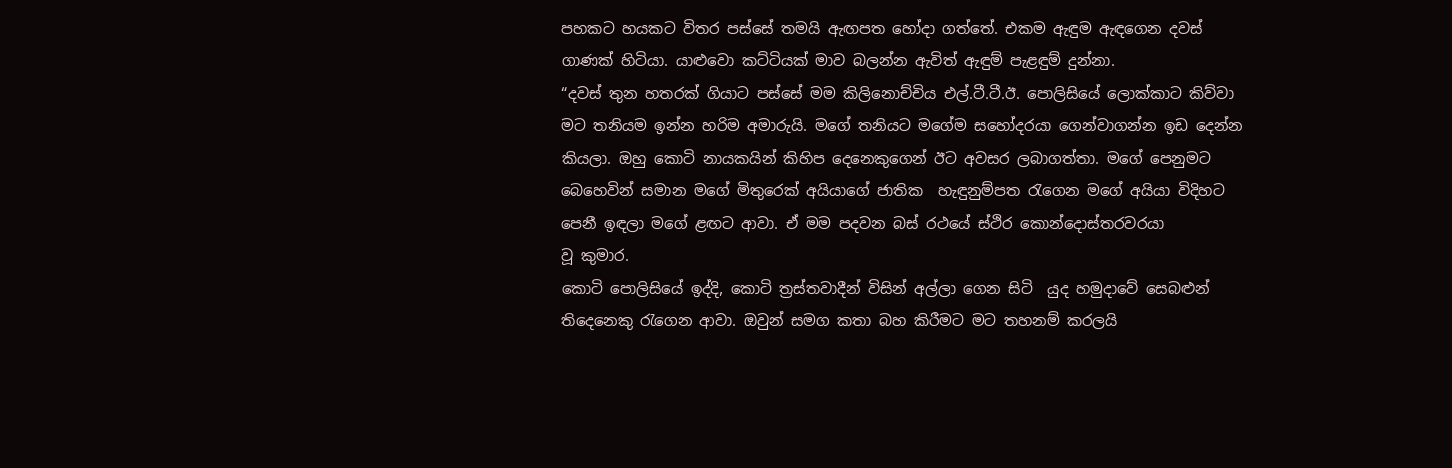පහකට හයකට විතර පස්සේ තමයි ඇඟපත හෝදා ගත්තේ. එකම ඇඳුම ඇඳගෙන දවස් ගාණක් හිටියා. යාළුවො කට්ටියක් මාව බලන්න ඇවිත් ඇඳුම් පැළඳුම් දුන්නා.
“දවස් තුන හතරක් ගියාට පස්සේ මම කිලිනොච්චිය එල්.ටී.ටී.ඊ. පොලිසියේ ලොක්කාට කිව්වා මට තනියම ඉන්න හරිම අමාරුයි. මගේ තනියට මගේම සහෝදරයා ගෙන්වාගන්න ඉඩ දෙන්න කියලා. ඔහු කොටි නායකයින් කිහිප දෙනෙකුගෙන් ඊට අවසර ලබාගත්තා. මගේ පෙනුමට බෙහෙවින් සමාන මගේ මිතුරෙක් අයියාගේ ජාතික  හැඳුනුම්පත රැගෙන මගේ අයියා විදිහට පෙනී ඉඳලා මගේ ළඟට ආවා. ඒ මම පදවන බස් රථයේ ස්ථිර කොන්දොස්තරවරයා
වූ කුමාර.
කොටි පොලිසියේ ඉද්දි, කොටි ත්‍රස්තවාදීන් විසින් අල්ලා ගෙන සිටි  යුද හමුදාවේ සෙබළුන් තිදෙනෙකු රැගෙන ආවා. ඔවුන් සමග කතා බහ කිරීමට මට තහනම් කරලයි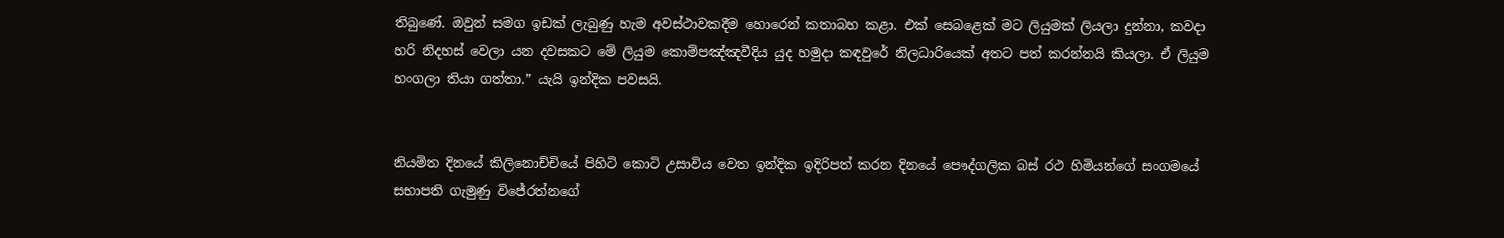තිබුණේ. ඔවුන් සමග ඉඩක් ලැබුණු හැම අවස්ථාවකදීම හොරෙන් කතාබහ කළා. එක් සෙබළෙක් මට ලියුමක් ලියලා දුන්නා, කවදා හරි නිදහස් වෙලා යන දවසකට මේ ලියුම කොම්පඤ්ඤවීදිය යුද හමුදා කඳවුරේ නිලධාරියෙක් අතට පත් කරන්නයි කියලා. ඒ ලියුම හංගලා තියා ගත්තා.” යැයි ඉන්දික පවසයි.


නියමිත දිනයේ කිලිනොච්චියේ පිහිටි කොටි උසාවිය වෙත ඉන්දික ඉදිරිපත් කරන දිනයේ පෞද්ගලික බස් රථ හිමියන්ගේ සංගමයේ සභාපති ගැමුණු විජේරත්නගේ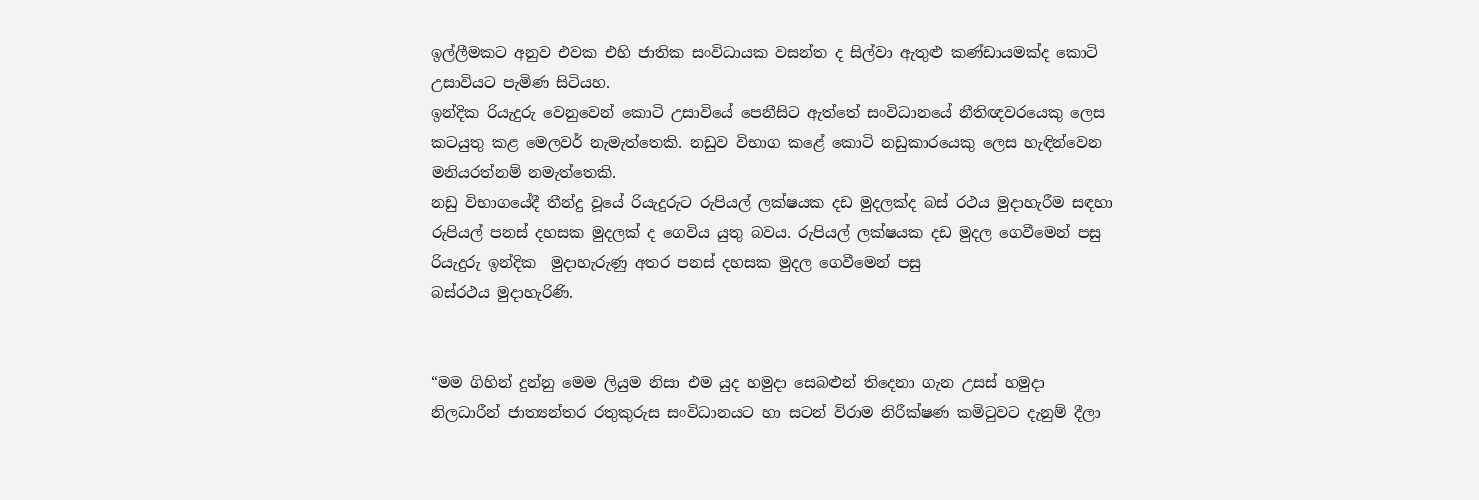ඉල්ලීමකට අනුව එවක එහි ජාතික සංවිධායක වසන්ත ද සිල්වා ඇතුළු කණ්ඩායමක්ද කොටි උසාවියට පැමිණ සිටියහ.
ඉන්දික රියැදුරු වෙනුවෙන් කොටි උසාවියේ පෙනීසිට ඇත්තේ සංවිධානයේ නීතිඥවරයෙකු ලෙස කටයුතු කළ මෙලවර් නැමැත්තෙකි. නඩුව විභාග කළේ කොටි නඩුකාරයෙකු ලෙස හැඳින්වෙන මනියරත්නම් නමැත්තෙකි.
නඩු විභාගයේදී තීන්දු වූයේ රියැදුරුට රුපියල් ලක්ෂයක දඩ මුදලක්ද බස් රථය මුදාහැරීම සඳහා රුපියල් පනස් දහසක මුදලක් ද ගෙවිය යුතු බවය. රුපියල් ලක්ෂයක දඩ මුදල ගෙවීමෙන් පසු රියැදුරු ඉන්දික  මුදාහැරුණු අතර පනස් දහසක මුදල ගෙවීමෙන් පසු
බස්රථය මුදාහැරිණි.


“මම ගිහින් දුන්නු මෙම ලියුම නිසා එම යුද හමුදා සෙබළුන් තිදෙනා ගැන උසස් හමුදා නිලධාරීන් ජාත්‍යන්තර රතුකුරුස සංවිධානයට හා සටන් විරාම නිරීක්ෂණ කමිටුවට දැනුම් දීලා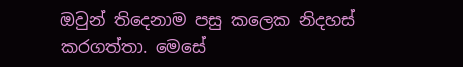ඔවුන් තිදෙනාම පසු කලෙක නිදහස් කරගත්තා. මෙසේ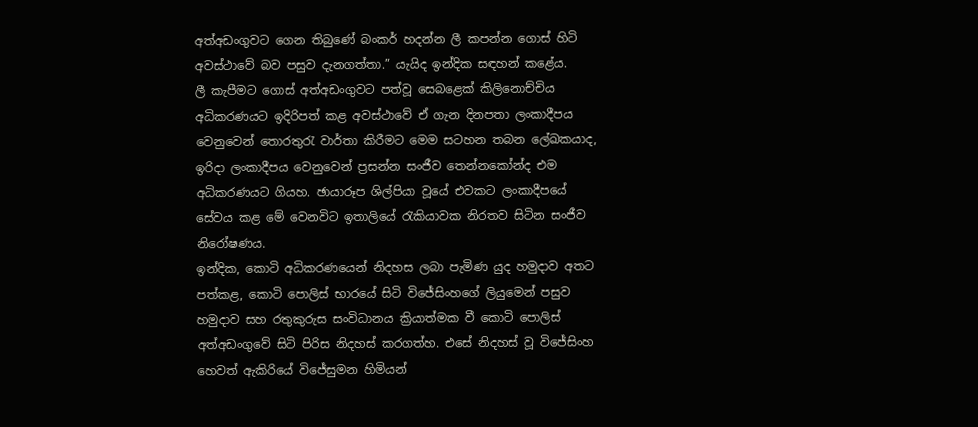අත්අඩංගුවට ගෙන තිබුණේ බංකර් හදන්න ලී කපන්න ගොස් හිටි අවස්ථාවේ බව පසුව දැනගත්තා.” යැයිද ඉන්දික සඳහන් කළේය.
ලී කැපීමට ගොස් අත්අඩංගුවට පත්වූ සෙබළෙක් කිලිනොච්චිය අධිකරණයට ඉදිරිපත් කළ අවස්ථාවේ ඒ ගැන දිනපතා ලංකාදීපය වෙනුවෙන් තොරතුරැ වාර්තා කිරීමට මෙම සටහන තබන ලේඛකයාද,  ඉරිදා ලංකාදීපය වෙනුවෙන් ප්‍රසන්න සංජීව තෙන්නකෝන්ද එම අධිකරණයට ගියහ. ඡායාරූප ශිල්පියා වූයේ එවකට ලංකාදීපයේ සේවය කළ මේ වෙනවිට ඉතාලියේ රැකියාවක නිරතව සිටින සංජීව නිරෝෂණය.
ඉන්දික, කොටි අධිකරණයෙන් නිදහස ලබා පැමිණ යුද හමුදාව අතට පත්කළ, කොටි පොලිස් භාරයේ සිටි විජේසිංහගේ ලියුමෙන් පසුව හමුදාව සහ රතුකුරුස සංවිධානය ක්‍රියාත්මක වී කොටි පොලිස් අත්අඩංගුවේ සිටි පිරිස නිදහස් කරගත්හ. එසේ නිදහස් වූ විජේසිංහ හෙවත් ඇකිරියේ විජේසුමන හිමියන්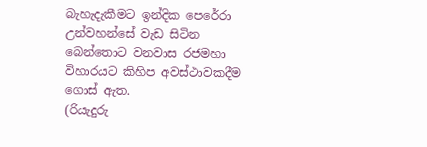බැහැදැකීමට ඉන්දික පෙරේරා උන්වහන්සේ වැඩ සිටින බෙන්තොට වනවාස රජමහා විහාරයට කිහිප අවස්ථාවකදීම ගොස් ඇත.
(රියැදුරු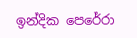ඉන්දික පෙරේරා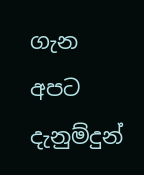ගැන අපට දැනුම්දුන්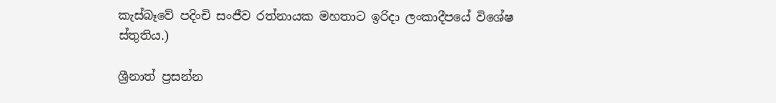කැස්බෑවේ පදිංචි සංජීව රත්නායක මහතාට ඉරිදා ලංකාදීපයේ විශේෂ ස්තුතිය.)

ශ්‍රීනාත් ප්‍රසන්න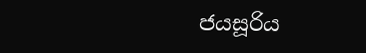ජයසූරිය